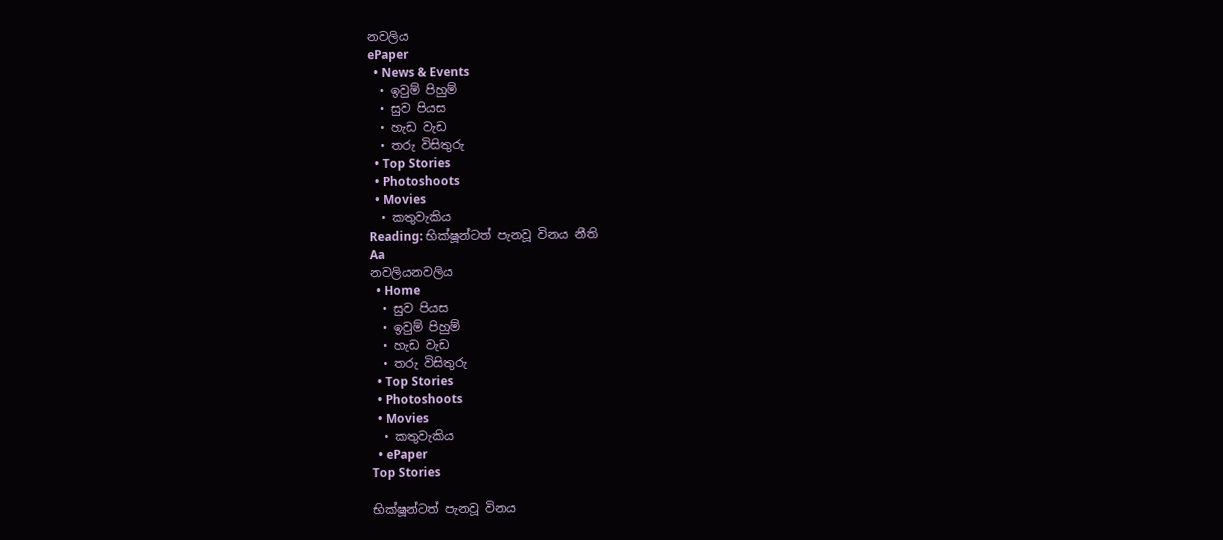නවලිය
ePaper
  • News & Events
  • ඉවුම් පිහුම්
  • සුව පියස
  • හැඩ වැඩ
  • තරු විසිතුරු
  • Top Stories
  • Photoshoots
  • Movies
  • කතුවැකිය
Reading: භික්ෂූන්ටත් පැනවූ විනය නීති
Aa
නවලියනවලිය
  • Home
  • සුව පියස
  • ඉවුම් පිහුම්
  • හැඩ වැඩ
  • තරු විසිතුරු
  • Top Stories
  • Photoshoots
  • Movies
  • කතුවැකිය
  • ePaper
Top Stories

භික්ෂූන්ටත් පැනවූ විනය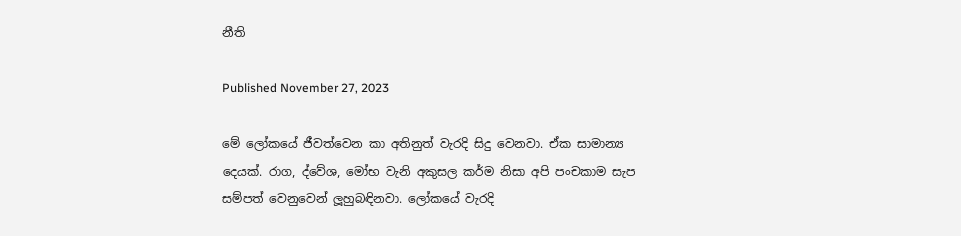නීති

Published November 27, 2023

මේ ලෝකයේ ජීවත්වෙන කා අතිනුත් වැරදි සිදු වෙනවා. ඒක සාමාන්‍ය දෙයක්. රාග, ද්වේශ, මෝභ වැනි අකුසල කර්ම නිසා අපි පංචකාම සැප සම්පත් වෙනුවෙන් ලූහුබඳිනවා. ලෝකයේ වැරදි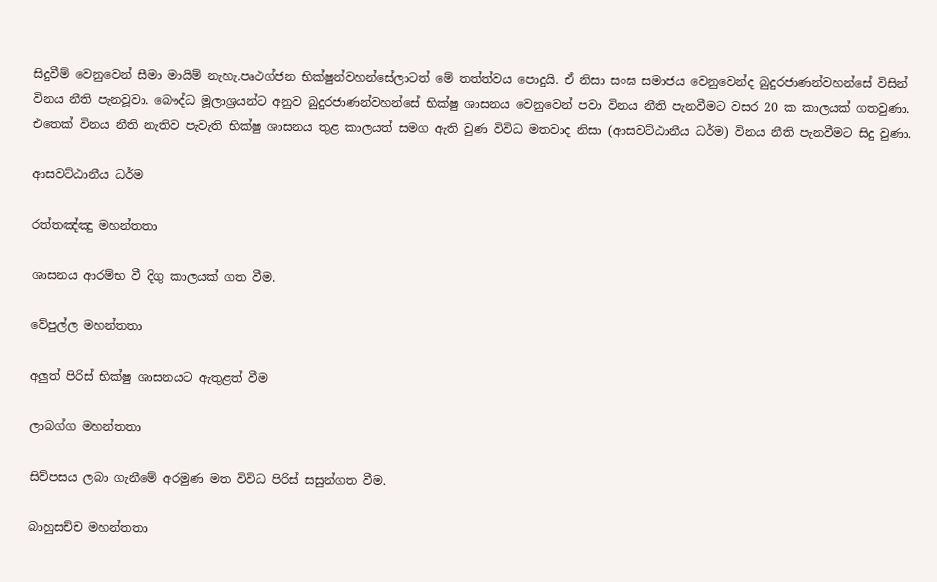සිදුවීම් වෙනුවෙන් සීමා මායිම් නැහැ.පෘථග්ජන භික්ෂුන්වහන්සේලාටත් මේ තත්ත්වය පොදුයි. ඒ නිසා සංඝ සමාජය වෙනුවෙන්ද බුදුරජාණන්වහන්සේ විසින් විනය නීති පැනවූවා. බෞද්ධ මූලාශ්‍රයන්ට අනුව බුදුරජාණන්වහන්සේ භික්ෂු ශාසනය වෙනුවෙන් පවා විනය නීති පැනවීමට වසර 20 ක කාලයක් ගතවුණා. එතෙක් විනය නීති නැතිව පැවැති භික්ෂු ශාසනය තුළ කාලයත් සමග ඇති වුණ විවිධ මතවාද නිසා (ආසවට්ඨානීය ධර්ම) විනය නීති පැනවීමට සිදු වුණා.

ආසවට්ඨානීය ධර්ම

රත්තඤ්ඤු මහන්තතා

ශාසනය ආරම්භ වී දිගු කාලයක් ගත වීම.

වේපුල්ල මහන්තතා

අලුත් පිරිස් භික්ෂු ශාසනයට ඇතුළත් වීම

ලාබග්ග මහන්තතා

සිව්පසය ලබා ගැනීමේ අරමුණ මත විවිධ පිරිස් සසුන්ගත වීම.

බාහුසච්ච මහන්තතා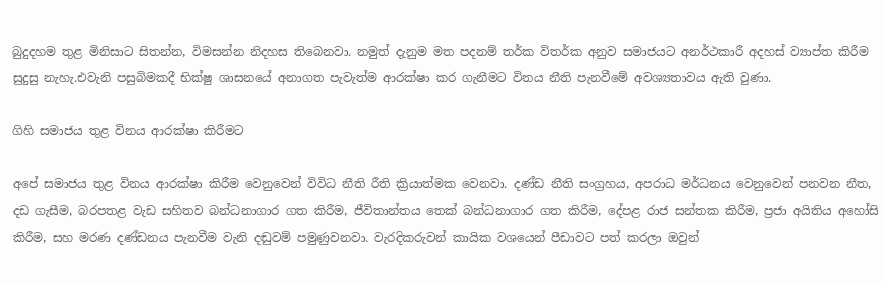බුදුදහම තුළ මිනිසාට සිතන්න, විමසන්න නිදහස තිබෙනවා. නමුත් දැනුම මත පදනම් තර්ක විතර්ක අනුව සමාජයට අනර්ථකාරී අදහස් ව්‍යාප්ත කිරීම සුදුසු නැහැ.එවැනි පසුබිමකදී භික්ෂු ශාසනයේ අනාගත පැවැත්ම ආරක්ෂා කර ගැනීමට විනය නීති පැනවීමේ අවශ්‍යතාවය ඇති වුණා.

ගිහි සමාජය තුළ විනය ආරක්ෂා කිරීමට

අපේ සමාජය තුළ විනය ආරක්ෂා කිරීම වෙනුවෙන් විවිධ නීති රීති ක්‍රියාත්මක වෙනවා. දණ්ඩ නීති සංග්‍රහය, අපරාධ මර්ධනය වෙනුවෙන් පනවන නීත, දඩ ගැසීම, බරපතළ වැඩ සහිතව බන්ධනාගාර ගත කිරීම, ජීවිතාන්තය තෙක් බන්ධනාගාර ගත කිරීම, දේපළ රාජ සන්තක කිරීම, ප්‍රජා අයිතිය අහෝසි කිරීම, සහ මරණ දණ්ඩනය පැනවීම වැනි දඬුවම් පමුණුවනවා. වැරදිකරුවන් කායික වශයෙන් පීඩාවට පත් කරලා ඔවුන්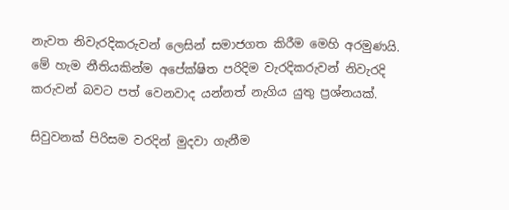නැවත නිවැරදිකරුවන් ලෙසින් සමාජගත කිරීම මෙහි අරමුණයි. මේ හැම නීතියකින්ම අපේක්ෂිත පරිදිම වැරදිකරුවන් නිවැරදි කරුවන් බවට පත් වෙනවාද යන්නත් නැගිය යුතු ප්‍රශ්නයක්.

සිවුවනක් පිරිසම වරදින් මුදවා ගැනීම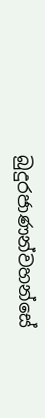බුදුරජාණන්වහන්සේ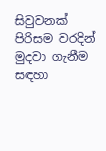සිවුවනක් පිරිසම වරදින් මුදවා ගැනීම සඳහා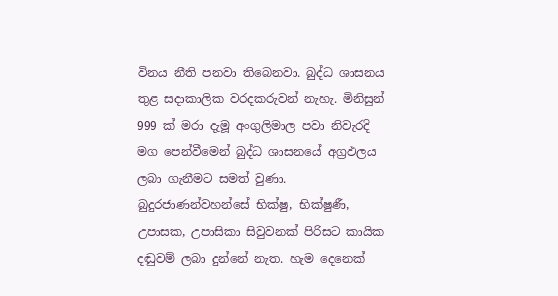විනය නීති පනවා තිබෙනවා. බුද්ධ ශාසනය තුළ සදාකාලික වරදකරුවන් නැහැ. මිනිසුන් 999 ක් මරා දැමූ අංගුලිමාල පවා නිවැරදි මග පෙන්වීමෙන් බුද්ධ ශාසනයේ අග්‍රඵලය ලබා ගැනීමට සමත් වුණා. බුදුරජාණන්වහන්සේ භික්ෂු, භික්ෂුණී, උපාසක, උපාසිකා සිවුවනක් පිරිසට කායික දඬුවම් ලබා දුන්නේ නැත. හැම දෙනෙක්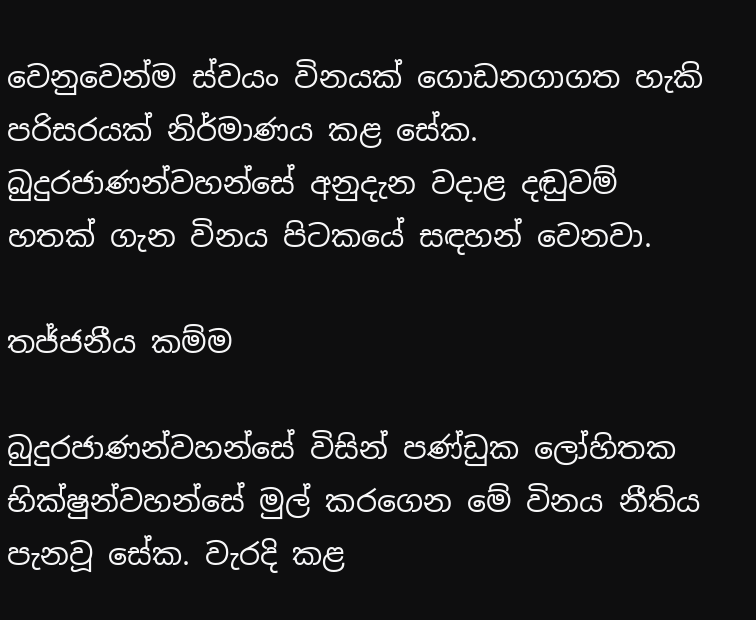වෙනුවෙන්ම ස්වයං විනයක් ගොඩනගාගත හැකි පරිසරයක් නිර්මාණය කළ සේක. බුදුරජාණන්වහන්සේ අනුදැන වදාළ දඬුවම් හතක් ගැන විනය පිටකයේ සඳහන් වෙනවා.

තජ්ජනීය කම්ම

බුදුරජාණන්වහන්සේ විසින් පණ්ඩුක ලෝහිතක භික්ෂුන්වහන්සේ මුල් කරගෙන මේ විනය නීතිය පැනවූ සේක. වැරදි කළ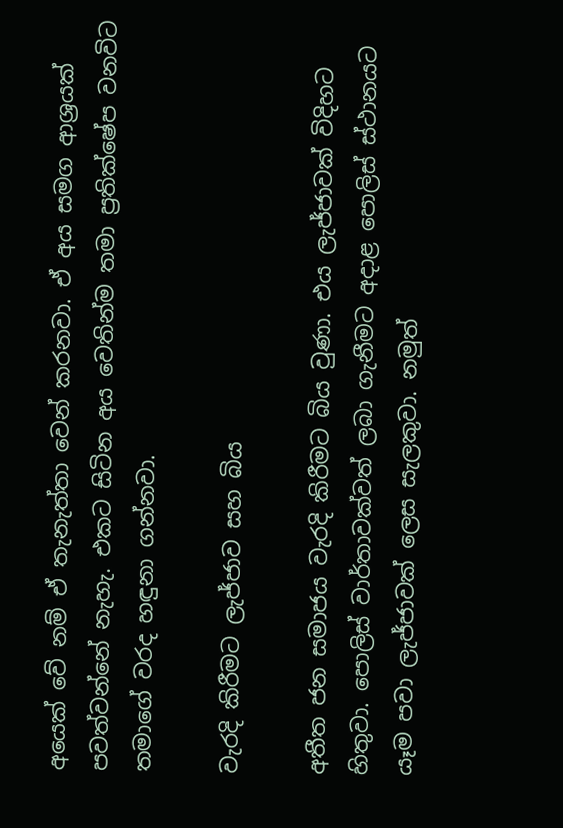අයෙක් වේ නම් ඒ තැනැත්තා වෙන් කරනවා. ඒ අය සමග ආශ්‍රයක් පවත්වන්නේ නැහැ. එකට සිටින අය වෙතින්ම තමා ප්‍රතික්ෂේප වනවිට තමාගේ වරද හඳුනා ගන්නවා.

වැරදි කිරීමට ලැජ්ජාව සහ බිය

අතීත ජන සමාජය වැරදි කිරීමට බිය වුණා. එය ලැජ්ජාවක් විදිහට හිතුවා. පොලිස් වාර්තාවක්වත් ලබා ගැනීමට අදාළ පොලිස් ස්ථානයට යෑම පවා ලැජ්ජාවක් ලෙස සැලකුවා. නමුත්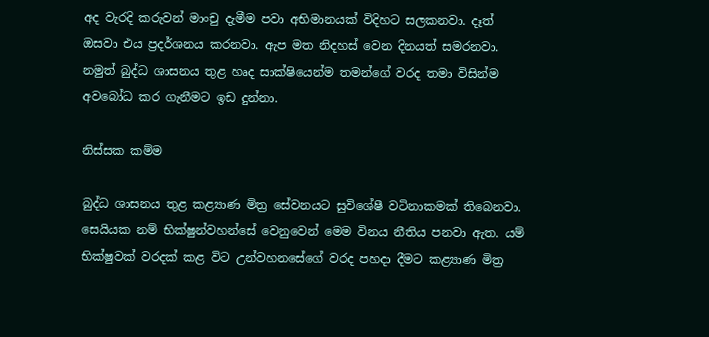අද වැරදි කරුවන් මාංචු දැමීම පවා අභිමානයක් විදිහට සලකනවා. දෑත් ඔසවා එය ප්‍රදර්ශනය කරනවා. ඇප මත නිදහස් වෙන දිනයත් සමරනවා. නමුත් බුද්ධ ශාසනය තුළ හෘද සාක්ෂියෙන්ම තමන්ගේ වරද තමා විසින්ම අවබෝධ කර ගැනීමට ඉඩ දුන්නා.

නිස්සක කම්ම

බුද්ධ ශාසනය තුළ කළ්‍යාණ මිත්‍ර සේවනයට සුවිශේෂී වටිනාකමක් තිබෙනවා. සෙයියක නම් භික්ෂුන්වහන්සේ වෙනුවෙන් මෙම විනය නීතිය පනවා ඇත. යම් භික්ෂුවක් වරදක් කළ විට උන්වහනසේගේ වරද පහදා දීමට කළ්‍යාණ මිත්‍ර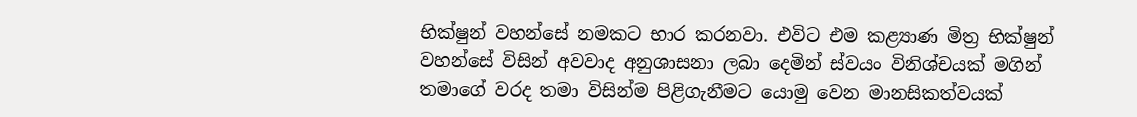භික්ෂුන් වහන්සේ නමකට භාර කරනවා. එවිට එම කළ්‍යාණ මිත්‍ර භික්ෂුන් වහන්සේ විසින් අවවාද අනුශාසනා ලබා දෙමින් ස්වයං විනිශ්චයක් මගින් තමාගේ වරද තමා විසින්ම පිළිගැනීමට යොමු වෙන මානසිකත්වයක්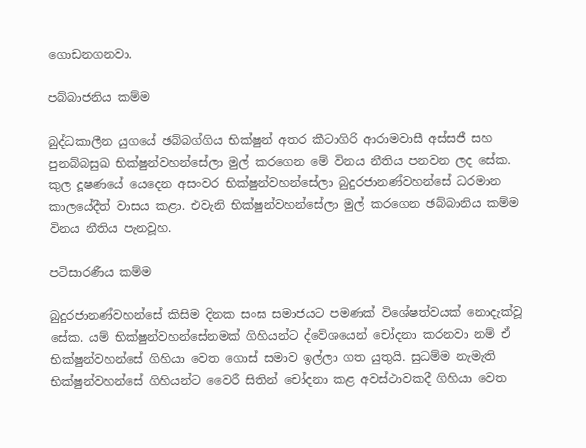ගොඩනගනවා.

පබ්බාජනිය කම්ම

බුද්ධකාලීන යුගයේ ඡබ්බග්ගිය භික්ෂුන් අතර කීටාගිරි ආරාමවාසී අස්සජී සහ පුනබ්බසුඛ භික්ෂුන්වහන්සේලා මුල් කරගෙන මේ විනය නීතිය පනවන ලද සේක. කුල දූෂණයේ යෙදෙන අසංවර භික්ෂුන්වහන්සේලා බුදුරජානණ්වහන්සේ ධරමාන කාලයේදීත් වාසය කළා. එවැනි භික්ෂුන්වහන්සේලා මුල් කරගෙන ඡබ්බානිය කම්ම විනය නීතිය පැනවූහ.

පටිසාරණීය කම්ම

බුදුරජානණ්වහන්සේ කිසිම දිනක සංඝ සමාජයට පමණක් විශේෂත්වයක් නොදැක්වූ සේක. යම් භික්ෂුන්වහන්සේනමක් ගිහියන්ට ද්වේශයෙන් චෝදනා කරනවා නම් ඒ භික්ෂුන්වහන්සේ ගිහියා වෙත ගොස් සමාව ඉල්ලා ගත යුතුයි. සුධම්ම නැමැති භික්ෂුන්වහන්සේ ගිහියන්ට වෛරී සිතින් චෝදනා කළ අවස්ථාවකදී ගිහියා වෙත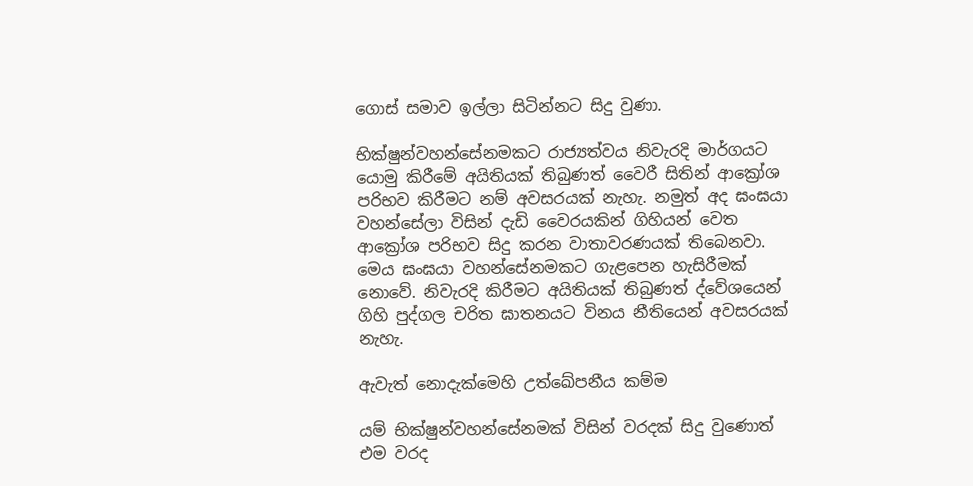ගොස් සමාව ඉල්ලා සිටින්නට සිදු වුණා.

භික්ෂුන්වහන්සේනමකට රාජ්‍යත්වය නිවැරදි මාර්ගයට යොමු කිරීමේ අයිතියක් තිබුණත් වෛරී සිතින් ආක්‍රෝශ පරිභව කිරීමට නම් අවසරයක් නැහැ. නමුත් අද ඝංඝයා වහන්සේලා විසින් දැඩි වෛරයකින් ගිහියන් වෙත ආක්‍රෝශ පරිභව සිදු කරන වාතාවරණයක් තිබෙනවා. මෙය ඝංඝයා වහන්සේනමකට ගැළපෙන හැසිරීමක් නොවේ. නිවැරදි කිරීමට අයිතියක් තිබුණත් ද්වේශයෙන් ගිහි පුද්ගල චරිත ඝාතනයට විනය නීතියෙන් අවසරයක් නැහැ.

ඇවැත් නොදැක්මෙහි උත්ඛේපනීය කම්ම

යම් භික්ෂුන්වහන්සේනමක් විසින් වරදක් සිදු වුණොත් එම වරද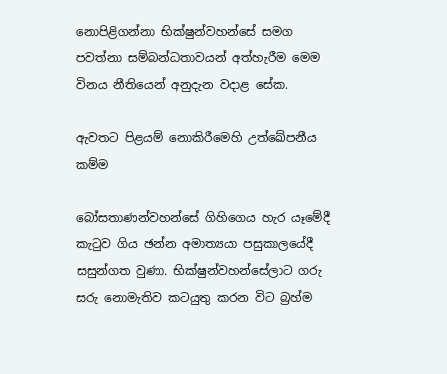නොපිළිගන්නා භික්ෂුන්වහන්සේ සමග පවත්නා සම්බන්ධතාවයන් අත්හැරීම මෙම විනය නීතියෙන් අනුදැන වදාළ සේක.

ඇවතට පිළයම් නොකිරීමෙහි උත්ඛේපනීය කම්ම

බෝසතාණන්වහන්සේ ගිහිගෙය හැර යෑමේදී කැටුව ගිය ඡන්න අමාත්‍යයා පසුකාලයේදී සසුන්ගත වුණා. භික්ෂුන්වහන්සේලාට ගරු සරු නොමැතිව කටයුතු කරන විට බ්‍රහ්ම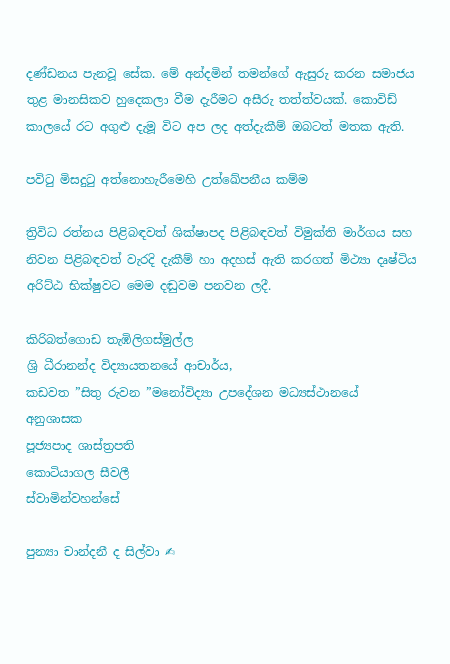දණ්ඩනය පැනවූ සේක. මේ අන්දමින් තමන්ගේ ඇසුරු කරන සමාජය තුළ මානසිකව හුදෙකලා වීම දැරීමට අසීරු තත්ත්වයක්. කොවිඩ් කාලයේ රට අගුළු දැමූ විට අප ලද අත්දැකීම් ඔබටත් මතක ඇති.

පවිටු මිසදුටු අත්නොහැරීමෙහි උත්ඛේපනීය කම්ම

ත්‍රිවිධ රත්නය පිළිබඳවත් ශික්ෂාපද පිළිබඳවත් විමුක්ති මාර්ගය සහ නිවන පිළිබඳවත් වැරදි දැකීම් හා අදහස් ඇති කරගත් මිථ්‍යා දෘෂ්ටිය අරිට්ඨ භික්ෂුවට මෙම දඬුවම පනවන ලදී.

කිරිබත්ගොඩ තැඹිලිගස්මුල්ල
ශ්‍රි ධීරානන්ද විද්‍යායතනයේ ආචාර්ය,
කඩවත ”සිතු රුවන ”මනෝවිද්‍යා උපදේශන මධ්‍යස්ථානයේ අනුශාසක
පූජ්‍යපාද ශාස්ත්‍රපති
කොටියාගල සීවලී
ස්වාමින්වහන්සේ

පුන්‍යා චාන්දනී ද සිල්වා ✍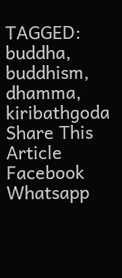TAGGED: buddha, buddhism, dhamma, kiribathgoda
Share This Article
Facebook Whatsapp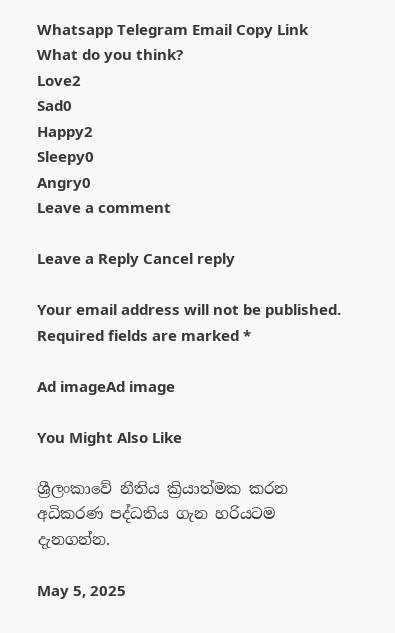Whatsapp Telegram Email Copy Link
What do you think?
Love2
Sad0
Happy2
Sleepy0
Angry0
Leave a comment

Leave a Reply Cancel reply

Your email address will not be published. Required fields are marked *

Ad imageAd image

You Might Also Like

ශ්‍රීලංකාවේ නීතිය ක්‍රියාත්මක කරන අධිකරණ පද්ධතිය ගැන හරියටම දැනගන්න.

May 5, 2025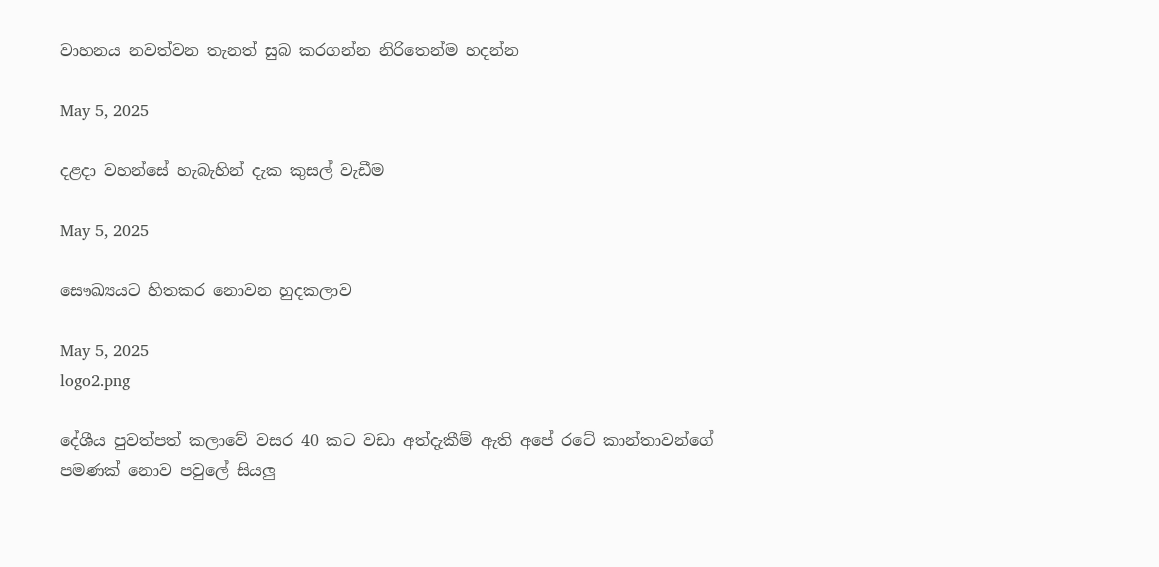වාහනය නවත්වන තැනත් සුබ කරගන්න නිරිතෙන්ම හදන්න

May 5, 2025

දළදා වහන්සේ හැබැහින් දැක කුසල් වැඩීම

May 5, 2025

සෞඛ්‍යයට හිතකර නොවන හුදකලාව

May 5, 2025
logo2.png

දේශීය පුවත්පත් කලාවේ වසර 40 කට වඩා අත්දැකීම් ඇති අපේ රටේ කාන්තාවන්ගේ පමණක් නොව පවුලේ සියලු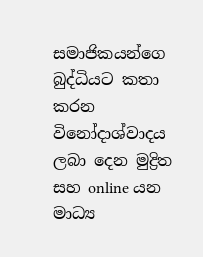සමාජිකයන්ගෙ බුද්ධියට කතා කරන විනෝදාශ්වාදය ලබා දෙන මුද්‍රිත සහ online යන මාධ්‍ය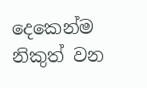දෙකෙන්ම නිකුත් වන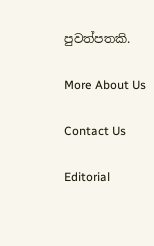පුවත්පතකි.

More About Us

Contact Us

Editorial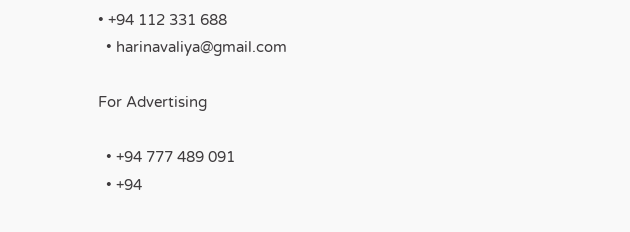• +94 112 331 688
  • harinavaliya@gmail.com

For Advertising

  • +94 777 489 091
  • +94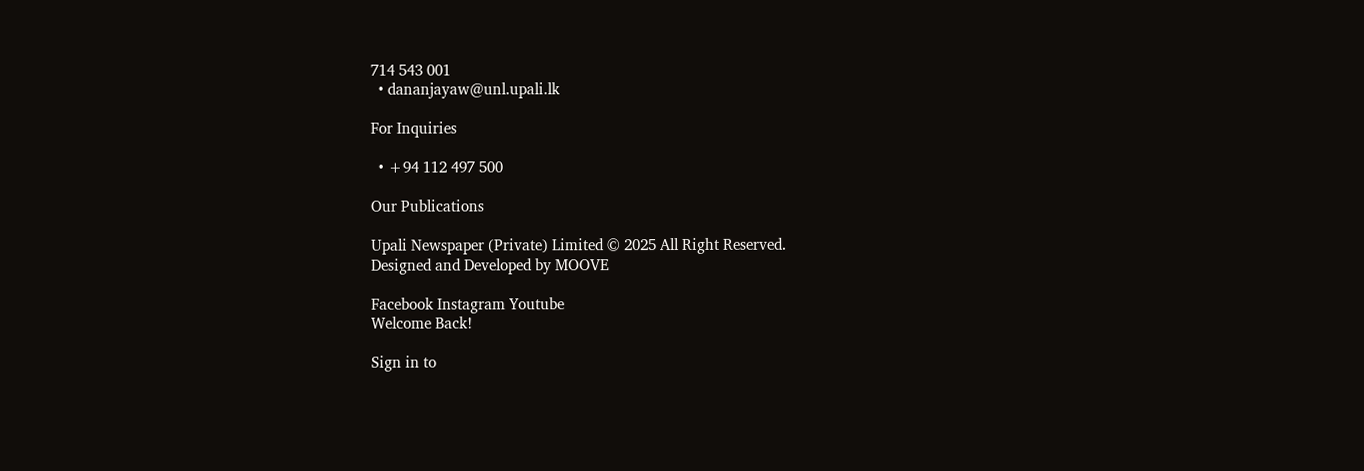714 543 001
  • dananjayaw@unl.upali.lk

For Inquiries

  • +94 112 497 500

Our Publications

Upali Newspaper (Private) Limited © 2025 All Right Reserved.
Designed and Developed by MOOVE

Facebook Instagram Youtube
Welcome Back!

Sign in to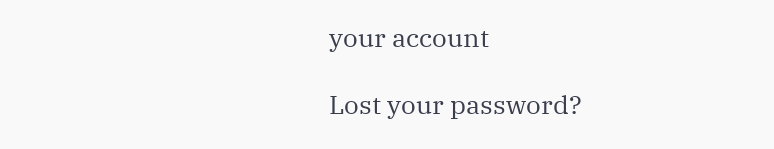your account

Lost your password?